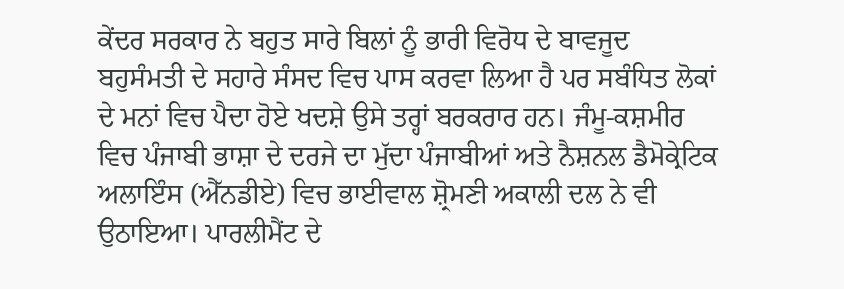ਕੇਂਦਰ ਸਰਕਾਰ ਨੇ ਬਹੁਤ ਸਾਰੇ ਬਿਲਾਂ ਨੂੰ ਭਾਰੀ ਵਿਰੋਧ ਦੇ ਬਾਵਜੂਦ ਬਹੁਸੰਮਤੀ ਦੇ ਸਹਾਰੇ ਸੰਸਦ ਵਿਚ ਪਾਸ ਕਰਵਾ ਲਿਆ ਹੈ ਪਰ ਸਬੰਧਿਤ ਲੋਕਾਂ ਦੇ ਮਨਾਂ ਵਿਚ ਪੈਦਾ ਹੋਏ ਖਦਸ਼ੇ ਉਸੇ ਤਰ੍ਹਾਂ ਬਰਕਰਾਰ ਹਨ। ਜੰਮੂ-ਕਸ਼ਮੀਰ ਵਿਚ ਪੰਜਾਬੀ ਭਾਸ਼ਾ ਦੇ ਦਰਜੇ ਦਾ ਮੁੱਦਾ ਪੰਜਾਬੀਆਂ ਅਤੇ ਨੈਸ਼ਨਲ ਡੈਮੋਕ੍ਰੇਟਿਕ ਅਲਾਇੰਸ (ਐੱਨਡੀਏ) ਵਿਚ ਭਾਈਵਾਲ ਸ਼੍ਰੋਮਣੀ ਅਕਾਲੀ ਦਲ ਨੇ ਵੀ ਉਠਾਇਆ। ਪਾਰਲੀਮੈਂਟ ਦੇ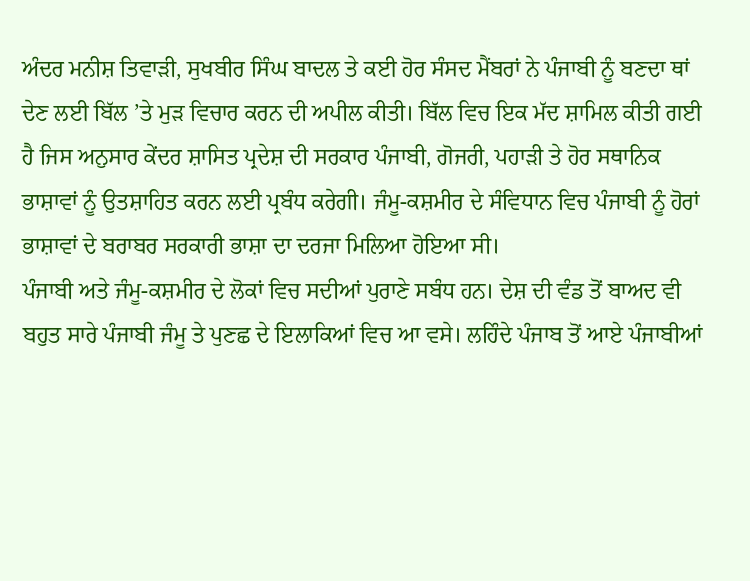ਅੰਦਰ ਮਨੀਸ਼ ਤਿਵਾੜੀ, ਸੁਖਬੀਰ ਸਿੰਘ ਬਾਦਲ ਤੇ ਕਈ ਹੋਰ ਸੰਸਦ ਮੈਂਬਰਾਂ ਨੇ ਪੰਜਾਬੀ ਨੂੰ ਬਣਦਾ ਥਾਂ ਦੇਣ ਲਈ ਬਿੱਲ ’ਤੇ ਮੁੜ ਵਿਚਾਰ ਕਰਨ ਦੀ ਅਪੀਲ ਕੀਤੀ। ਬਿੱਲ ਵਿਚ ਇਕ ਮੱਦ ਸ਼ਾਮਿਲ ਕੀਤੀ ਗਈ ਹੈ ਜਿਸ ਅਨੁਸਾਰ ਕੇਂਦਰ ਸ਼ਾਸਿਤ ਪ੍ਰਦੇਸ਼ ਦੀ ਸਰਕਾਰ ਪੰਜਾਬੀ, ਗੋਜਰੀ, ਪਹਾੜੀ ਤੇ ਹੋਰ ਸਥਾਨਿਕ ਭਾਸ਼ਾਵਾਂ ਨੂੰ ਉਤਸ਼ਾਹਿਤ ਕਰਨ ਲਈ ਪ੍ਰਬੰਧ ਕਰੇਗੀ। ਜੰਮੂ-ਕਸ਼ਮੀਰ ਦੇ ਸੰਵਿਧਾਨ ਵਿਚ ਪੰਜਾਬੀ ਨੂੰ ਹੋਰਾਂ ਭਾਸ਼ਾਵਾਂ ਦੇ ਬਰਾਬਰ ਸਰਕਾਰੀ ਭਾਸ਼ਾ ਦਾ ਦਰਜਾ ਮਿਲਿਆ ਹੋਇਆ ਸੀ।
ਪੰਜਾਬੀ ਅਤੇ ਜੰਮੂ-ਕਸ਼ਮੀਰ ਦੇ ਲੋਕਾਂ ਵਿਚ ਸਦੀਆਂ ਪੁਰਾਣੇ ਸਬੰਧ ਹਨ। ਦੇਸ਼ ਦੀ ਵੰਡ ਤੋਂ ਬਾਅਦ ਵੀ ਬਹੁਤ ਸਾਰੇ ਪੰਜਾਬੀ ਜੰਮੂ ਤੇ ਪੁਣਛ ਦੇ ਇਲਾਕਿਆਂ ਵਿਚ ਆ ਵਸੇ। ਲਹਿੰਦੇ ਪੰਜਾਬ ਤੋਂ ਆਏ ਪੰਜਾਬੀਆਂ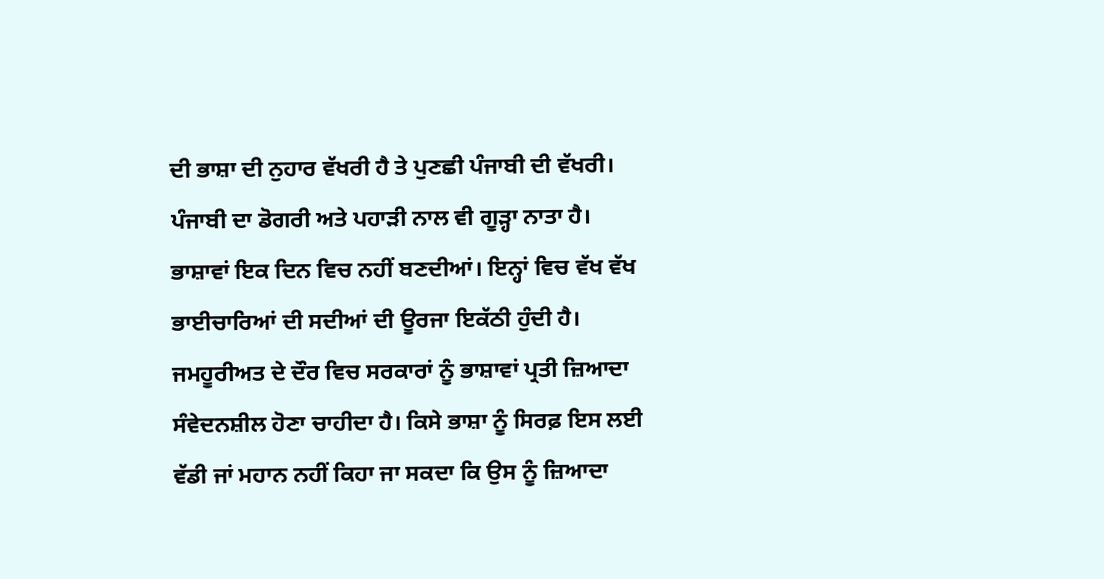ਦੀ ਭਾਸ਼ਾ ਦੀ ਨੁਹਾਰ ਵੱਖਰੀ ਹੈ ਤੇ ਪੁਣਛੀ ਪੰਜਾਬੀ ਦੀ ਵੱਖਰੀ। ਪੰਜਾਬੀ ਦਾ ਡੋਗਰੀ ਅਤੇ ਪਹਾੜੀ ਨਾਲ ਵੀ ਗੂੜ੍ਹਾ ਨਾਤਾ ਹੈ।
ਭਾਸ਼ਾਵਾਂ ਇਕ ਦਿਨ ਵਿਚ ਨਹੀਂ ਬਣਦੀਆਂ। ਇਨ੍ਹਾਂ ਵਿਚ ਵੱਖ ਵੱਖ ਭਾਈਚਾਰਿਆਂ ਦੀ ਸਦੀਆਂ ਦੀ ਊਰਜਾ ਇਕੱਠੀ ਹੁੰਦੀ ਹੈ। ਜਮਹੂਰੀਅਤ ਦੇ ਦੌਰ ਵਿਚ ਸਰਕਾਰਾਂ ਨੂੰ ਭਾਸ਼ਾਵਾਂ ਪ੍ਰਤੀ ਜ਼ਿਆਦਾ ਸੰਵੇਦਨਸ਼ੀਲ ਹੋਣਾ ਚਾਹੀਦਾ ਹੈ। ਕਿਸੇ ਭਾਸ਼ਾ ਨੂੰ ਸਿਰਫ਼ ਇਸ ਲਈ ਵੱਡੀ ਜਾਂ ਮਹਾਨ ਨਹੀਂ ਕਿਹਾ ਜਾ ਸਕਦਾ ਕਿ ਉਸ ਨੂੰ ਜ਼ਿਆਦਾ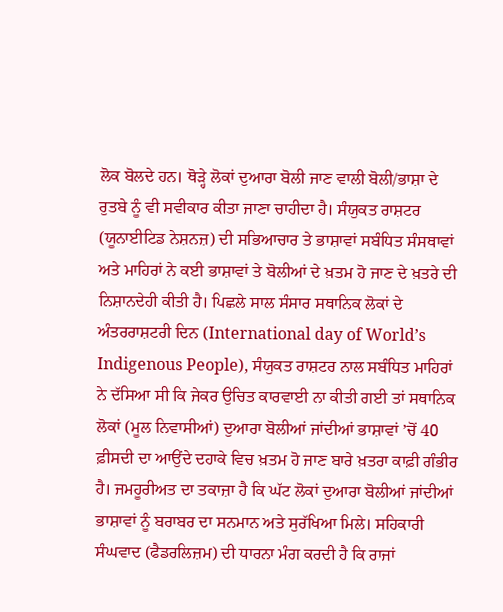ਲੋਕ ਬੋਲਦੇ ਹਨ। ਥੋੜ੍ਹੇ ਲੋਕਾਂ ਦੁਆਰਾ ਬੋਲੀ ਜਾਣ ਵਾਲੀ ਬੋਲੀ/ਭਾਸ਼ਾ ਦੇ ਰੁਤਬੇ ਨੂੰ ਵੀ ਸਵੀਕਾਰ ਕੀਤਾ ਜਾਣਾ ਚਾਹੀਦਾ ਹੈ। ਸੰਯੁਕਤ ਰਾਸ਼ਟਰ (ਯੂਨਾਈਟਿਡ ਨੇਸ਼ਨਜ਼) ਦੀ ਸਭਿਆਚਾਰ ਤੇ ਭਾਸ਼ਾਵਾਂ ਸਬੰਧਿਤ ਸੰਸਥਾਵਾਂ ਅਤੇ ਮਾਹਿਰਾਂ ਨੇ ਕਈ ਭਾਸ਼ਾਵਾਂ ਤੇ ਬੋਲੀਆਂ ਦੇ ਖ਼ਤਮ ਹੋ ਜਾਣ ਦੇ ਖ਼ਤਰੇ ਦੀ ਨਿਸ਼ਾਨਦੇਹੀ ਕੀਤੀ ਹੈ। ਪਿਛਲੇ ਸਾਲ ਸੰਸਾਰ ਸਥਾਨਿਕ ਲੋਕਾਂ ਦੇ ਅੰਤਰਰਾਸ਼ਟਰੀ ਦਿਨ (International day of World’s Indigenous People), ਸੰਯੁਕਤ ਰਾਸ਼ਟਰ ਨਾਲ ਸਬੰਧਿਤ ਮਾਹਿਰਾਂ ਨੇ ਦੱਸਿਆ ਸੀ ਕਿ ਜੇਕਰ ਉਚਿਤ ਕਾਰਵਾਈ ਨਾ ਕੀਤੀ ਗਈ ਤਾਂ ਸਥਾਨਿਕ ਲੋਕਾਂ (ਮੂਲ ਨਿਵਾਸੀਆਂ) ਦੁਆਰਾ ਬੋਲੀਆਂ ਜਾਂਦੀਆਂ ਭਾਸ਼ਾਵਾਂ ’ਚੋਂ 40 ਫ਼ੀਸਦੀ ਦਾ ਆਉਂਦੇ ਦਹਾਕੇ ਵਿਚ ਖ਼ਤਮ ਹੋ ਜਾਣ ਬਾਰੇ ਖ਼ਤਰਾ ਕਾਫ਼ੀ ਗੰਭੀਰ ਹੈ। ਜਮਹੂਰੀਅਤ ਦਾ ਤਕਾਜ਼ਾ ਹੈ ਕਿ ਘੱਟ ਲੋਕਾਂ ਦੁਆਰਾ ਬੋਲੀਆਂ ਜਾਂਦੀਆਂ ਭਾਸ਼ਾਵਾਂ ਨੂੰ ਬਰਾਬਰ ਦਾ ਸਨਮਾਨ ਅਤੇ ਸੁਰੱਖਿਆ ਮਿਲੇ। ਸਹਿਕਾਰੀ ਸੰਘਵਾਦ (ਫੈਡਰਲਿਜ਼ਮ) ਦੀ ਧਾਰਨਾ ਮੰਗ ਕਰਦੀ ਹੈ ਕਿ ਰਾਜਾਂ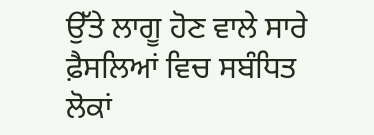ਉੱਤੇ ਲਾਗੂ ਹੋਣ ਵਾਲੇ ਸਾਰੇ ਫ਼ੈਸਲਿਆਂ ਵਿਚ ਸਬੰਧਿਤ ਲੋਕਾਂ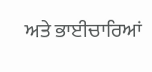ਅਤੇ ਭਾਈਚਾਰਿਆਂ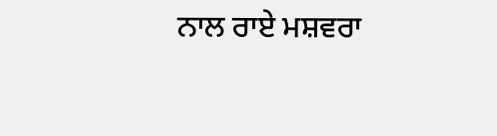ਨਾਲ ਰਾਏ ਮਸ਼ਵਰਾ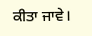ਕੀਤਾ ਜਾਵੇ।